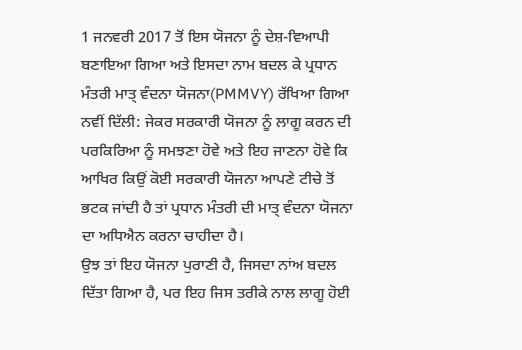1 ਜਨਵਰੀ 2017 ਤੋਂ ਇਸ ਯੋਜਨਾ ਨੂੰ ਦੇਸ਼-ਵਿਆਪੀ ਬਣਾਇਆ ਗਿਆ ਅਤੇ ਇਸਦਾ ਨਾਮ ਬਦਲ ਕੇ ਪ੍ਰਧਾਨ ਮੰਤਰੀ ਮਾਤ੍ ਵੰਦਨਾ ਯੋਜਨਾ(PMMVY) ਰੱਖਿਆ ਗਿਆ
ਨਵੀਂ ਦਿੱਲੀ: ਜੇਕਰ ਸਰਕਾਰੀ ਯੋਜਨਾ ਨੂੰ ਲਾਗੂ ਕਰਨ ਦੀ ਪਰਕਿਰਿਆ ਨੂੰ ਸਮਝਣਾ ਹੋਵੇ ਅਤੇ ਇਹ ਜਾਣਨਾ ਹੋਵੇ ਕਿ ਆਖਿਰ ਕਿਉਂ ਕੋਈ ਸਰਕਾਰੀ ਯੋਜਨਾ ਆਪਣੇ ਟੀਚੇ ਤੋਂ ਭਟਕ ਜਾਂਦੀ ਹੈ ਤਾਂ ਪ੍ਰਧਾਨ ਮੰਤਰੀ ਦੀ ਮਾਤ੍ ਵੰਦਨਾ ਯੋਜਨਾ ਦਾ ਅਧਿਐਨ ਕਰਨਾ ਚਾਹੀਦਾ ਹੈ।
ਉਝ ਤਾਂ ਇਹ ਯੋਜਨਾ ਪੁਰਾਣੀ ਹੈ, ਜਿਸਦਾ ਨਾਂਅ ਬਦਲ ਦਿੱਤਾ ਗਿਆ ਹੈ, ਪਰ ਇਹ ਜਿਸ ਤਰੀਕੇ ਨਾਲ ਲਾਗੂ ਹੋਈ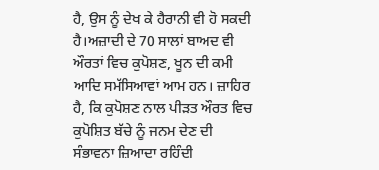ਹੈ, ਉਸ ਨੂੰ ਦੇਖ ਕੇ ਹੈਰਾਨੀ ਵੀ ਹੋ ਸਕਦੀ ਹੈ।ਅਜ਼ਾਦੀ ਦੇ 70 ਸਾਲਾਂ ਬਾਅਦ ਵੀ ਔਰਤਾਂ ਵਿਚ ਕੁਪੋਸ਼ਣ, ਖੂਨ ਦੀ ਕਮੀ ਆਦਿ ਸਮੱਸਿਆਵਾਂ ਆਮ ਹਨ। ਜ਼ਾਹਿਰ ਹੈ, ਕਿ ਕੁਪੋਸ਼ਣ ਨਾਲ ਪੀੜਤ ਔਰਤ ਵਿਚ ਕੁਪੋਸ਼ਿਤ ਬੱਚੇ ਨੂੰ ਜਨਮ ਦੇਣ ਦੀ ਸੰਭਾਵਨਾ ਜ਼ਿਆਦਾ ਰਹਿੰਦੀ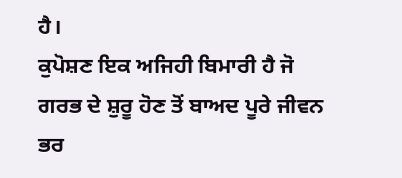ਹੈ।
ਕੁਪੋਸ਼ਣ ਇਕ ਅਜਿਹੀ ਬਿਮਾਰੀ ਹੈ ਜੋ ਗਰਭ ਦੇ ਸ਼ੁਰੂ ਹੋਣ ਤੋਂ ਬਾਅਦ ਪੂਰੇ ਜੀਵਨ ਭਰ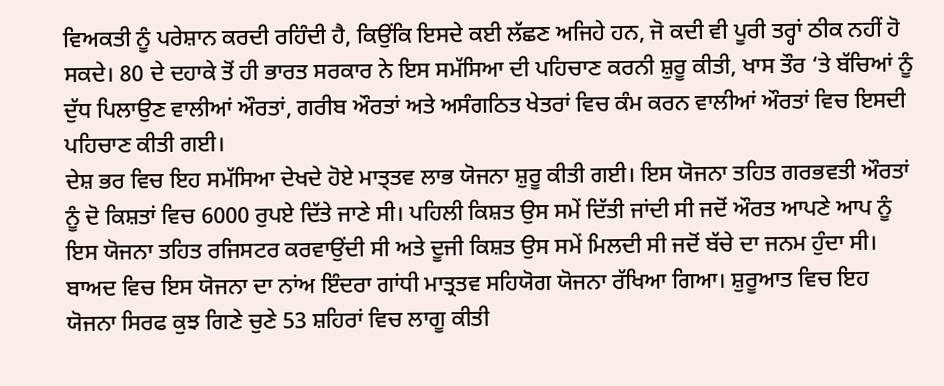ਵਿਅਕਤੀ ਨੂੰ ਪਰੇਸ਼ਾਨ ਕਰਦੀ ਰਹਿੰਦੀ ਹੈ, ਕਿਉਂਕਿ ਇਸਦੇ ਕਈ ਲੱਛਣ ਅਜਿਹੇ ਹਨ, ਜੋ ਕਦੀ ਵੀ ਪੂਰੀ ਤਰ੍ਹਾਂ ਠੀਕ ਨਹੀਂ ਹੋ ਸਕਦੇ। 80 ਦੇ ਦਹਾਕੇ ਤੋਂ ਹੀ ਭਾਰਤ ਸਰਕਾਰ ਨੇ ਇਸ ਸਮੱਸਿਆ ਦੀ ਪਹਿਚਾਣ ਕਰਨੀ ਸ਼ੁਰੂ ਕੀਤੀ, ਖਾਸ ਤੌਰ ‘ਤੇ ਬੱਚਿਆਂ ਨੂੰ ਦੁੱਧ ਪਿਲਾਉਣ ਵਾਲੀਆਂ ਔਰਤਾਂ, ਗਰੀਬ ਔਰਤਾਂ ਅਤੇ ਅਸੰਗਠਿਤ ਖੇਤਰਾਂ ਵਿਚ ਕੰਮ ਕਰਨ ਵਾਲੀਆਂ ਔਰਤਾਂ ਵਿਚ ਇਸਦੀ ਪਹਿਚਾਣ ਕੀਤੀ ਗਈ।
ਦੇਸ਼ ਭਰ ਵਿਚ ਇਹ ਸਮੱਸਿਆ ਦੇਖਦੇ ਹੋਏ ਮਾਤ੍ਤਵ ਲਾਭ ਯੋਜਨਾ ਸ਼ੁਰੂ ਕੀਤੀ ਗਈ। ਇਸ ਯੋਜਨਾ ਤਹਿਤ ਗਰਭਵਤੀ ਔਰਤਾਂ ਨੂੰ ਦੋ ਕਿਸ਼ਤਾਂ ਵਿਚ 6000 ਰੁਪਏ ਦਿੱਤੇ ਜਾਣੇ ਸੀ। ਪਹਿਲੀ ਕਿਸ਼ਤ ਉਸ ਸਮੇਂ ਦਿੱਤੀ ਜਾਂਦੀ ਸੀ ਜਦੋਂ ਔਰਤ ਆਪਣੇ ਆਪ ਨੂੰ ਇਸ ਯੋਜਨਾ ਤਹਿਤ ਰਜਿਸਟਰ ਕਰਵਾਉਂਦੀ ਸੀ ਅਤੇ ਦੂਜੀ ਕਿਸ਼ਤ ਉਸ ਸਮੇਂ ਮਿਲਦੀ ਸੀ ਜਦੋਂ ਬੱਚੇ ਦਾ ਜਨਮ ਹੁੰਦਾ ਸੀ।
ਬਾਅਦ ਵਿਚ ਇਸ ਯੋਜਨਾ ਦਾ ਨਾਂਅ ਇੰਦਰਾ ਗਾਂਧੀ ਮਾਤ੍ਰਤਵ ਸਹਿਯੋਗ ਯੋਜਨਾ ਰੱਖਿਆ ਗਿਆ। ਸ਼ੁਰੂਆਤ ਵਿਚ ਇਹ ਯੋਜਨਾ ਸਿਰਫ ਕੁਝ ਗਿਣੇ ਚੁਣੇ 53 ਸ਼ਹਿਰਾਂ ਵਿਚ ਲਾਗੂ ਕੀਤੀ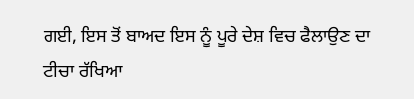ਗਈ, ਇਸ ਤੋਂ ਬਾਅਦ ਇਸ ਨੂੰ ਪੂਰੇ ਦੇਸ਼ ਵਿਚ ਫੈਲਾਉਣ ਦਾ ਟੀਚਾ ਰੱਖਿਆ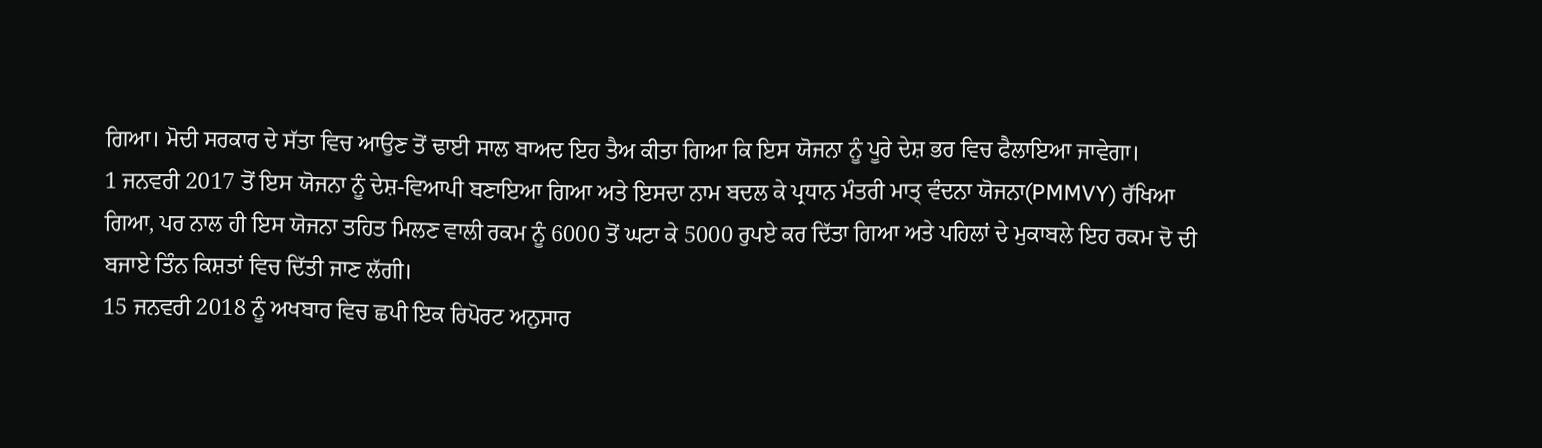ਗਿਆ। ਮੋਦੀ ਸਰਕਾਰ ਦੇ ਸੱਤਾ ਵਿਚ ਆਉਣ ਤੋਂ ਢਾਈ ਸਾਲ ਬਾਅਦ ਇਹ ਤੈਅ ਕੀਤਾ ਗਿਆ ਕਿ ਇਸ ਯੋਜਨਾ ਨੂੰ ਪੂਰੇ ਦੇਸ਼ ਭਰ ਵਿਚ ਫੈਲਾਇਆ ਜਾਵੇਗਾ।
1 ਜਨਵਰੀ 2017 ਤੋਂ ਇਸ ਯੋਜਨਾ ਨੂੰ ਦੇਸ਼-ਵਿਆਪੀ ਬਣਾਇਆ ਗਿਆ ਅਤੇ ਇਸਦਾ ਨਾਮ ਬਦਲ ਕੇ ਪ੍ਰਧਾਨ ਮੰਤਰੀ ਮਾਤ੍ ਵੰਦਨਾ ਯੋਜਨਾ(PMMVY) ਰੱਖਿਆ ਗਿਆ, ਪਰ ਨਾਲ ਹੀ ਇਸ ਯੋਜਨਾ ਤਹਿਤ ਮਿਲਣ ਵਾਲੀ ਰਕਮ ਨੂੰ 6000 ਤੋਂ ਘਟਾ ਕੇ 5000 ਰੁਪਏ ਕਰ ਦਿੱਤਾ ਗਿਆ ਅਤੇ ਪਹਿਲਾਂ ਦੇ ਮੁਕਾਬਲੇ ਇਹ ਰਕਮ ਦੋ ਦੀ ਬਜਾਏ ਤਿੰਨ ਕਿਸ਼ਤਾਂ ਵਿਚ ਦਿੱਤੀ ਜਾਣ ਲੱਗੀ।
15 ਜਨਵਰੀ 2018 ਨੂੰ ਅਖਬਾਰ ਵਿਚ ਛਪੀ ਇਕ ਰਿਪੋਰਟ ਅਨੁਸਾਰ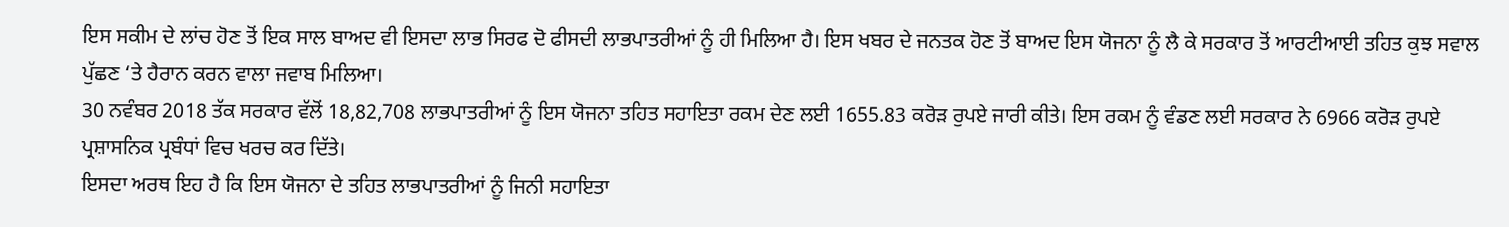ਇਸ ਸਕੀਮ ਦੇ ਲਾਂਚ ਹੋਣ ਤੋਂ ਇਕ ਸਾਲ ਬਾਅਦ ਵੀ ਇਸਦਾ ਲਾਭ ਸਿਰਫ ਦੋ ਫੀਸਦੀ ਲਾਭਪਾਤਰੀਆਂ ਨੂੰ ਹੀ ਮਿਲਿਆ ਹੈ। ਇਸ ਖਬਰ ਦੇ ਜਨਤਕ ਹੋਣ ਤੋਂ ਬਾਅਦ ਇਸ ਯੋਜਨਾ ਨੂੰ ਲੈ ਕੇ ਸਰਕਾਰ ਤੋਂ ਆਰਟੀਆਈ ਤਹਿਤ ਕੁਝ ਸਵਾਲ ਪੁੱਛਣ ‘ਤੇ ਹੈਰਾਨ ਕਰਨ ਵਾਲਾ ਜਵਾਬ ਮਿਲਿਆ।
30 ਨਵੰਬਰ 2018 ਤੱਕ ਸਰਕਾਰ ਵੱਲੋਂ 18,82,708 ਲਾਭਪਾਤਰੀਆਂ ਨੂੰ ਇਸ ਯੋਜਨਾ ਤਹਿਤ ਸਹਾਇਤਾ ਰਕਮ ਦੇਣ ਲਈ 1655.83 ਕਰੋੜ ਰੁਪਏ ਜਾਰੀ ਕੀਤੇ। ਇਸ ਰਕਮ ਨੂੰ ਵੰਡਣ ਲਈ ਸਰਕਾਰ ਨੇ 6966 ਕਰੋੜ ਰੁਪਏ ਪ੍ਰਸ਼ਾਸਨਿਕ ਪ੍ਰਬੰਧਾਂ ਵਿਚ ਖਰਚ ਕਰ ਦਿੱਤੇ।
ਇਸਦਾ ਅਰਥ ਇਹ ਹੈ ਕਿ ਇਸ ਯੋਜਨਾ ਦੇ ਤਹਿਤ ਲਾਭਪਾਤਰੀਆਂ ਨੂੰ ਜਿਨੀ ਸਹਾਇਤਾ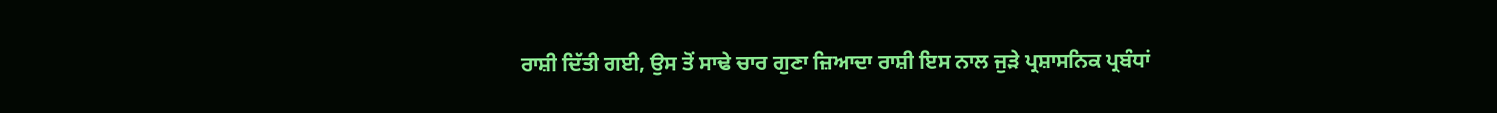ਰਾਸ਼ੀ ਦਿੱਤੀ ਗਈ, ਉਸ ਤੋਂ ਸਾਢੇ ਚਾਰ ਗੁਣਾ ਜ਼ਿਆਦਾ ਰਾਸ਼ੀ ਇਸ ਨਾਲ ਜੁੜੇ ਪ੍ਰਸ਼ਾਸਨਿਕ ਪ੍ਰਬੰਧਾਂ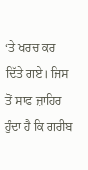‘ਤੇ ਖਰਚ ਕਰ ਦਿੱਤੇ ਗਏ। ਜਿਸ ਤੋਂ ਸਾਫ ਜ਼ਾਹਿਰ ਹੁੰਦਾ ਹੈ ਕਿ ਗਰੀਬ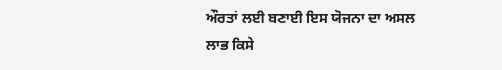ਔਰਤਾਂ ਲਈ ਬਣਾਈ ਇਸ ਯੋਜਨਾ ਦਾ ਅਸਲ ਲਾਭ ਕਿਸੇ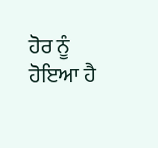ਹੋਰ ਨੂੰ ਹੋਇਆ ਹੈ